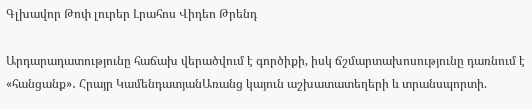Գլխավոր Թոփ լուրեր Լրահոս Վիդեո Թրենդ

Արդարադատությունը հաճախ վերածվում է գործիքի, իսկ ճշմարտախոսությունը դառնում է «հանցանք»․ Հրայր ԿամենդատյանԱռանց կայուն աշխատատեղերի և տրանսպորտի.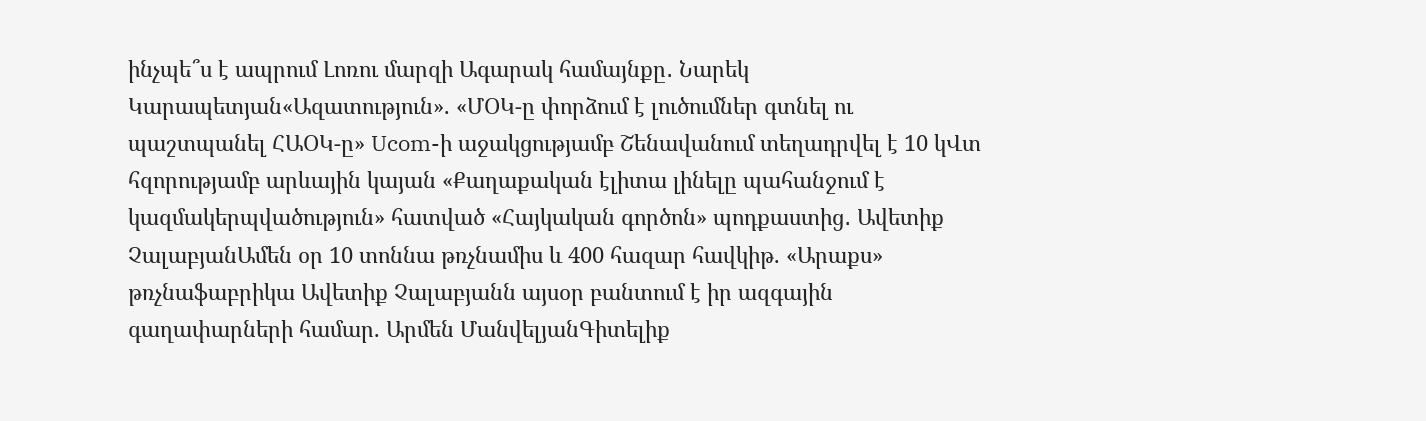ինչպե՞ս է ապրում Լոռու մարզի Ագարակ համայնքը․ Նարեկ Կարապետյան«Ազատություն». «ՄՕԿ-ը փորձում է լուծումներ գտնել ու պաշտպանել ՀԱՕԿ-ը» Ucom-ի աջակցությամբ Շենավանում տեղադրվել է 10 կՎտ հզորությամբ արևային կայան «Քաղաքական էլիտա լինելը պահանջում է կազմակերպվածություն» հատված «Հայկական գործոն» պոդքաստից․ Ավետիք ՉալաբյանԱմեն օր 10 տոննա թռչնամիս և 400 հազար հավկիթ. «Արաքս» թռչնաֆաբրիկա Ավետիք Չալաբյանն այսօր բանտում է իր ազգային գաղափարների համար. Արմեն ՄանվելյանԳիտելիք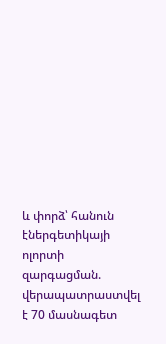և փորձ՝ հանուն էներգետիկայի ոլորտի զարգացման. վերապատրաստվել է 70 մասնագետ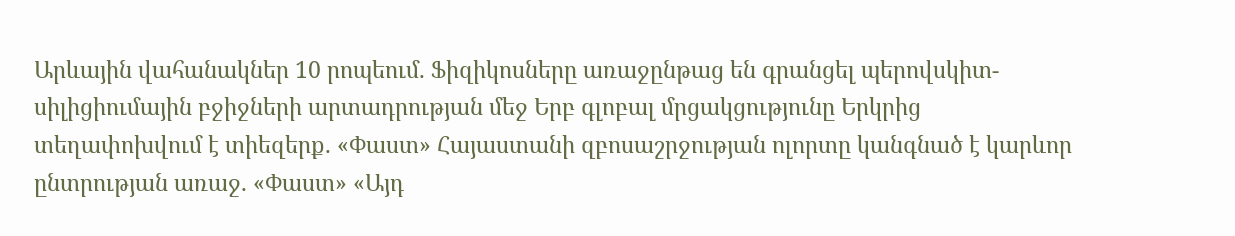Արևային վահանակներ 10 րոպեում. Ֆիզիկոսները առաջընթաց են գրանցել պերովսկիտ-սիլիցիումային բջիջների արտադրության մեջ Երբ գլոբալ մրցակցությունը Երկրից տեղափոխվում է տիեզերք. «Փաստ» Հայաստանի զբոսաշրջության ոլորտը կանգնած է կարևոր ընտրության առաջ. «Փաստ» «Այդ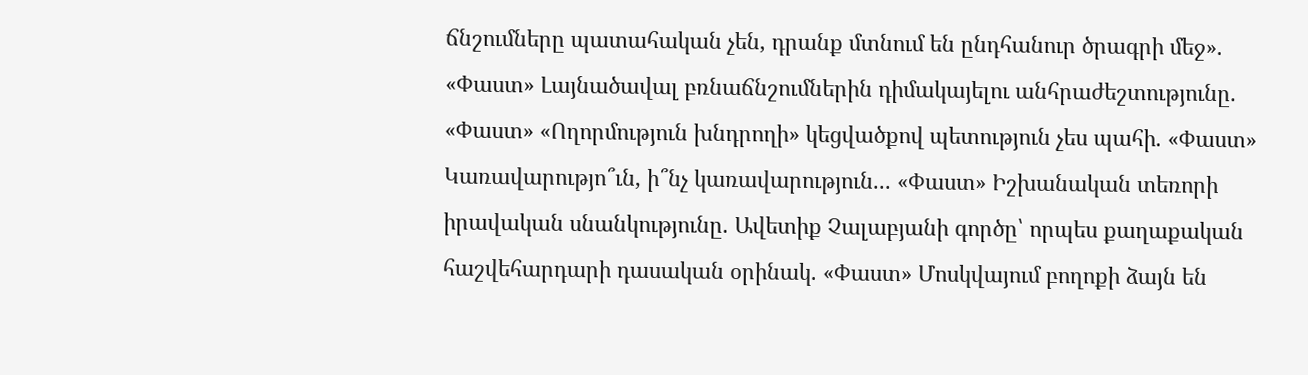ճնշումները պատահական չեն, դրանք մտնում են ընդհանուր ծրագրի մեջ». «Փաստ» Լայնածավալ բռնաճնշումներին դիմակայելու անհրաժեշտությունը. «Փաստ» «Ողորմություն խնդրողի» կեցվածքով պետություն չես պահի. «Փաստ» Կառավարությո՞ւն, ի՞նչ կառավարություն... «Փաստ» Իշխանական տեռորի իրավական սնանկությունը. Ավետիք Չալաբյանի գործը՝ որպես քաղաքական հաշվեհարդարի դասական օրինակ. «Փաստ» Մոսկվայում բողոքի ձայն են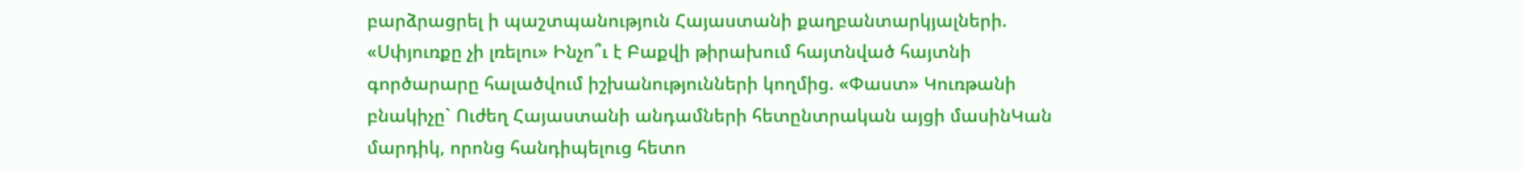բարձրացրել ի պաշտպանություն Հայաստանի քաղբանտարկյալների. «Սփյուռքը չի լռելու» Ինչո՞ւ է Բաքվի թիրախում հայտնված հայտնի գործարարը հալածվում իշխանությունների կողմից. «Փաստ» Կուռթանի բնակիչը` Ուժեղ Հայաստանի անդամների հետընտրական այցի մասինԿան մարդիկ, որոնց հանդիպելուց հետո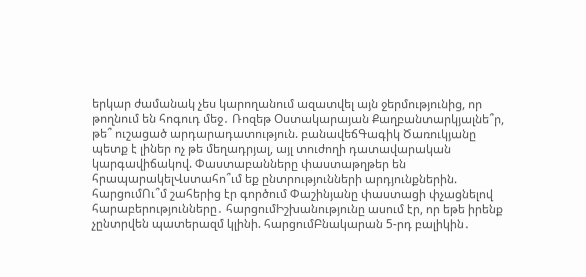երկար ժամանակ չես կարողանում ազատվել այն ջերմությունից, որ թողնում են հոգուդ մեջ․ Ռոզեթ Օստակարայան Քաղբանտարկյալնե՞ր, թե՞ ուշացած արդարադատություն. բանավեճԳագիկ Ծառուկյանը պետք է լիներ ոչ թե մեղադրյալ, այլ տուժողի դատավարական կարգավիճակով. Փաստաբանները փաստաթղթեր են հրապարակելՎստահո՞ւմ եք ընտրությունների արդյունքներին. հարցումՈւ՞մ շահերից էր գործում Փաշինյանը փաստացի փչացնելով հարաբերությունները․ հարցումԻշխանությունը ասում էր, որ եթե իրենք չընտրվեն պատերազմ կլինի. հարցումԲնակարան 5-րդ բալիկին․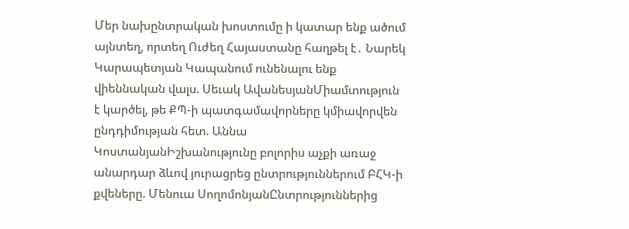Մեր նախընտրական խոստումը ի կատար ենք ածում այնտեղ, որտեղ Ուժեղ Հայաստանը հաղթել է․ Նարեկ Կարապետյան Կապանում ունենալու ենք վիեննական վալս. Սեւակ ԱվանեսյանՄիամտություն է կարծել, թե ՔՊ-ի պատգամավորները կմիավորվեն ընդդիմության հետ. Աննա ԿոստանյանԻշխանությունը բոլորիս աչքի առաջ անարդար ձևով յուրացրեց ընտրություններում ԲՀԿ-ի քվեները. Մենուա ՍողոմոնյանԸնտրություններից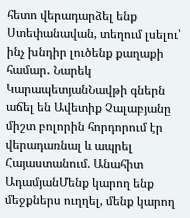հետո վերադարձել ենք Ստեփանավան, տեղում լսելու՝ ինչ խնդիր լուծենք քաղաքի համար․ Նարեկ ԿարապետյանՆավթի գներն աճել են Ավետիք Չալաբյանը միշտ բոլորին հորդորում էր վերադառնալ և ապրել Հայաստանում. Անահիտ ԱդամյանՄենք կարող ենք մեջքներս ուղղել, մենք կարող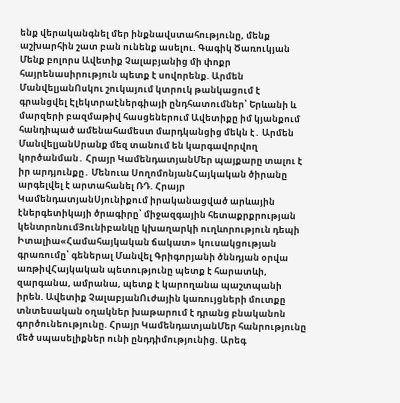ենք վերականգնել մեր ինքնավստահությունը, մենք աշխարհին շատ բան ունենք ասելու. Գագիկ Ծառուկյան Մենք բոլորս Ավետիք Չալաբյանից մի փոքր հայրենասիրություն պետք է սովորենք. Արմեն ՄանվելյանՈսկու շուկայում կտրուկ թանկացում է գրանցվել Էլեկտրաէներգիայի ընդհատումներ՝ Երևանի և մարզերի բազմաթիվ հասցեներում Ավետիքը իմ կյանքում հանդիպած ամենահամեստ մարդկանցից մեկն է․ Արմեն ՄանվելյանՍրանք մեզ տանում են կարգավորվող կործանման․ Հրայր ԿամենդատյանՄեր պայքարը տալու է իր արդյունքը․ Մենուա ՍողոմոնյանՀայկական ծիրանը արգելվել է արտահանել ՌԴ. Հրայր ԿամենդատյանՍյունիքում իրականացված արևային էներգետիկայի ծրագիրը՝ միջազգային հետաքրքրության կենտրոնումՅունիբանկը կխաղարկի ուղևորություն դեպի Իտալիա«Համահայկական ճակատ» կուսակցության գրառումը՝ գեներալ Մանվել Գրիգորյանի ծննդյան օրվա առթիվՀայկական պետությունը պետք է հարատևի, զարգանա, ամրանա, պետք է կարողանա պաշտպանի իրեն. Ավետիք ՉալաբյանՈւժային կառույցների մուտքը տնտեսական օղակներ խաթարում է դրանց բնականոն գործունեությունը. Հրայր ԿամենդատյանՄեր հանրությունը մեծ սպասելիքներ ունի ընդդիմությունից. Արեգ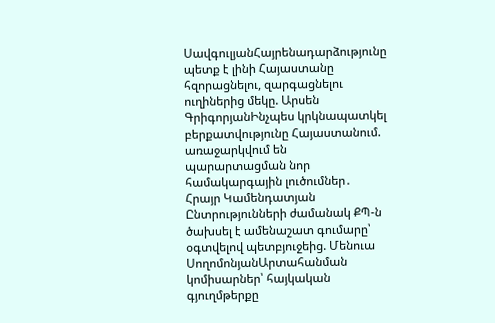ՍավգուլյանՀայրենադարձությունը պետք է լինի Հայաստանը հզորացնելու, զարգացնելու ուղիներից մեկը. Արսեն ԳրիգորյանԻնչպես կրկնապատկել բերքատվությունը Հայաստանում. առաջարկվում են պարարտացման նոր համակարգային լուծումներ․ Հրայր Կամենդատյան Ընտրությունների ժամանակ ՔՊ-ն ծախսել է ամենաշատ գումարը՝ օգտվելով պետբյուջեից. Մենուա ՍողոմոնյանԱրտահանման կոմիսարներ՝ հայկական գյուղմթերքը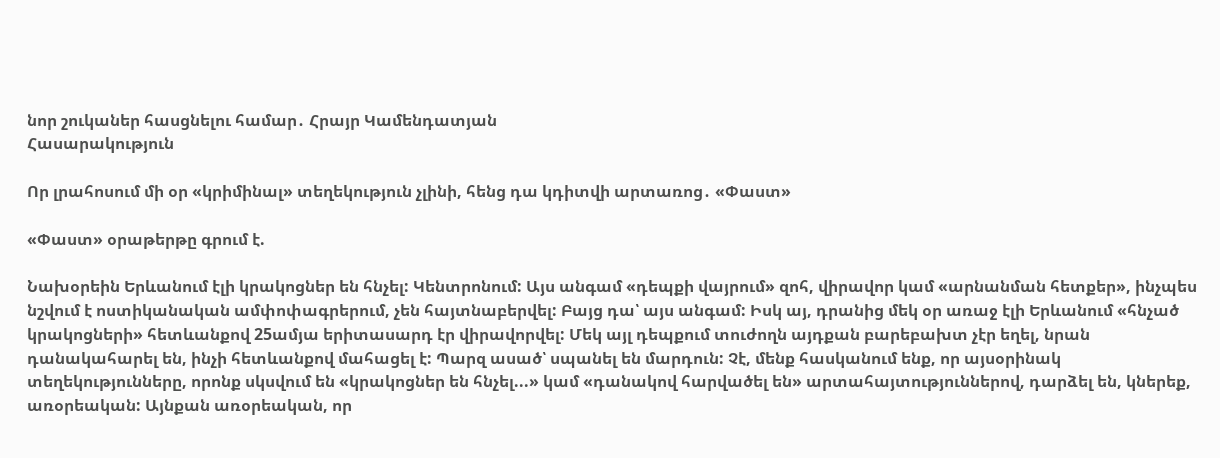նոր շուկաներ հասցնելու համար․ Հրայր Կամենդատյան
Հասարակություն

Որ լրահոսում մի օր «կրիմինալ» տեղեկություն չլինի, հենց դա կդիտվի արտառոց․ «Փաստ»

«Փաստ» օրաթերթը գրում է.

Նախօրեին Երևանում էլի կրակոցներ են հնչել: Կենտրոնում: Այս անգամ «դեպքի վայրում» զոհ, վիրավոր կամ «արնանման հետքեր», ինչպես նշվում է ոստիկանական ամփոփագրերում, չեն հայտնաբերվել: Բայց դա՝ այս անգամ: Իսկ այ, դրանից մեկ օր առաջ էլի Երևանում «հնչած կրակոցների» հետևանքով 25ամյա երիտասարդ էր վիրավորվել: Մեկ այլ դեպքում տուժողն այդքան բարեբախտ չէր եղել, նրան դանակահարել են, ինչի հետևանքով մահացել է: Պարզ ասած՝ սպանել են մարդուն: Չէ, մենք հասկանում ենք, որ այսօրինակ տեղեկությունները, որոնք սկսվում են «կրակոցներ են հնչել...» կամ «դանակով հարվածել են» արտահայտություններով, դարձել են, կներեք, առօրեական: Այնքան առօրեական, որ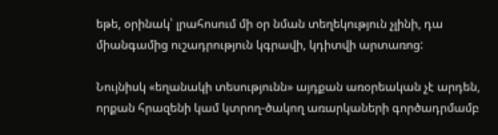եթե, օրինակ՝ լրահոսում մի օր նման տեղեկություն չլինի, դա միանգամից ուշադրություն կգրավի, կդիտվի արտառոց:

Նույնիսկ «եղանակի տեսությունն» այդքան առօրեական չէ արդեն, որքան հրազենի կամ կտրող-ծակող առարկաների գործադրմամբ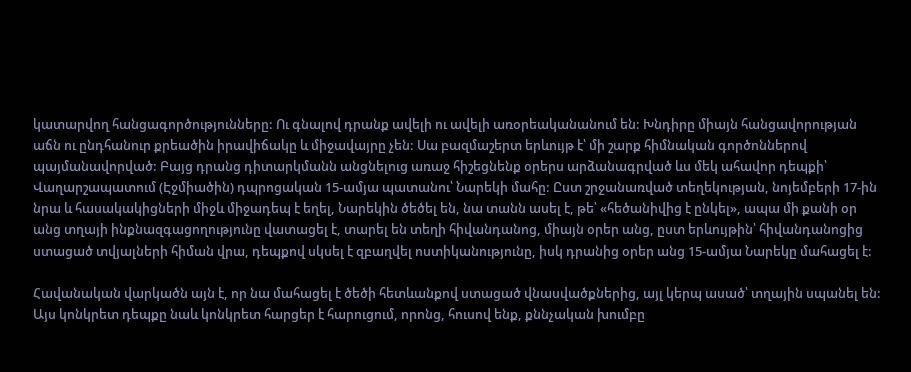կատարվող հանցագործությունները: Ու գնալով դրանք ավելի ու ավելի առօրեականանում են: Խնդիրը միայն հանցավորության աճն ու ընդհանուր քրեածին իրավիճակը և միջավայրը չեն: Սա բազմաշերտ երևույթ է՝ մի շարք հիմնական գործոններով պայմանավորված: Բայց դրանց դիտարկմանն անցնելուց առաջ հիշեցնենք օրերս արձանագրված ևս մեկ ահավոր դեպքի՝ Վաղարշապատում (Էջմիածին) դպրոցական 15-ամյա պատանու՝ Նարեկի մահը: Ըստ շրջանառված տեղեկության, նոյեմբերի 17-ին նրա և հասակակիցների միջև միջադեպ է եղել, Նարեկին ծեծել են, նա տանն ասել է, թե՝ «հեծանիվից է ընկել», ապա մի քանի օր անց տղայի ինքնազգացողությունը վատացել է, տարել են տեղի հիվանդանոց, միայն օրեր անց, ըստ երևույթին՝ հիվանդանոցից ստացած տվյալների հիման վրա, դեպքով սկսել է զբաղվել ոստիկանությունը, իսկ դրանից օրեր անց 15-ամյա Նարեկը մահացել է:

Հավանական վարկածն այն է, որ նա մահացել է ծեծի հետևանքով ստացած վնասվածքներից, այլ կերպ ասած՝ տղային սպանել են: Այս կոնկրետ դեպքը նաև կոնկրետ հարցեր է հարուցում, որոնց, հուսով ենք, քննչական խումբը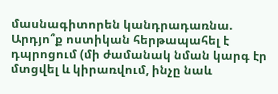մասնագիտորեն կանդրադառնա. Արդյո՞ք ոստիկան հերթապահել է դպրոցում (մի ժամանակ նման կարգ էր մտցվել և կիրառվում, ինչը նաև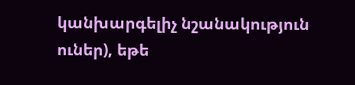կանխարգելիչ նշանակություն ուներ), եթե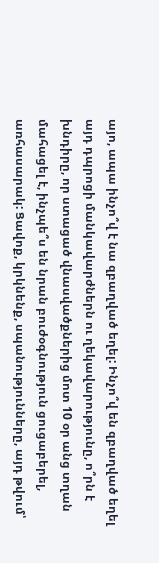այո, ապա ինչո՞վ է նա զբաղված եղել: Ինչո՞վ են զբաղված եղել այդ դպրոցի մանկավարժներն ու ղեկավարությունը, ո՞րն է խնդիրը, որ ստացած վնասվածքներից մոտ 10 օր անց տղան մահացել է, ինչպե՞ս են նրան բուժօգնություն ցուցաբերել, առհասարակ: Ցավոք, կրկնենք, սպանությունները, այդ թվում՝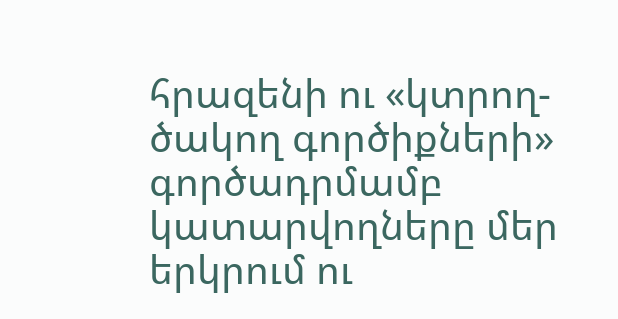հրազենի ու «կտրող-ծակող գործիքների» գործադրմամբ կատարվողները մեր երկրում ու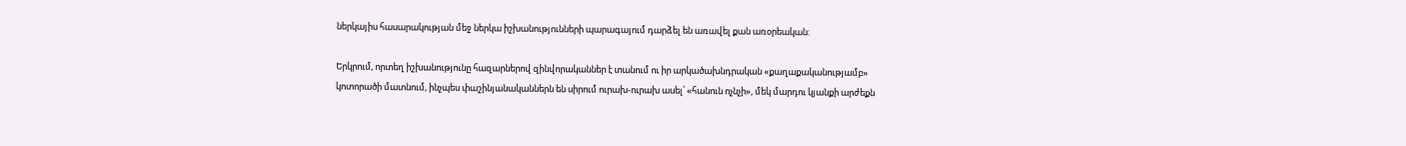ներկայիս հասարակության մեջ ներկա իշխանությունների պարագայում դարձել են առավել քան առօրեական:

Երկրում, որտեղ իշխանությունը հազարներով զինվորականներ է տանում ու իր արկածախնդրական «քաղաքականությամբ» կոտորածի մատնում, ինչպես փաշինյանականներն են սիրում ուրախ-ուրախ ասել՝ «հանուն ոչնչի», մեկ մարդու կյանքի արժեքն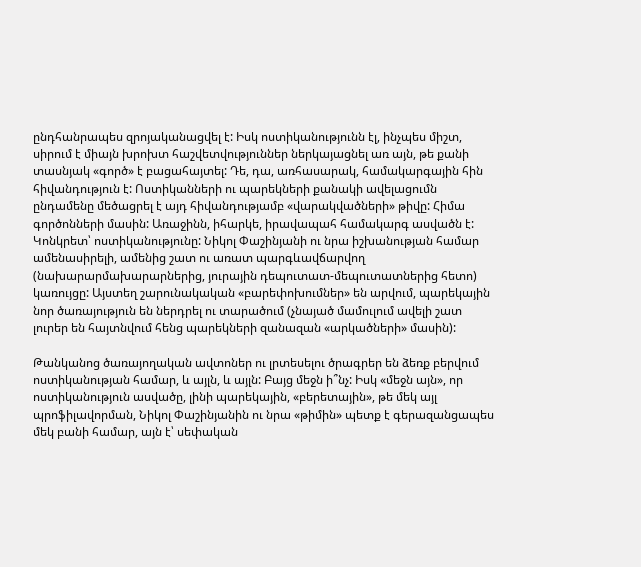ընդհանրապես զրոյականացվել է: Իսկ ոստիկանությունն էլ, ինչպես միշտ, սիրում է միայն խրոխտ հաշվետվություններ ներկայացնել առ այն, թե քանի տասնյակ «գործ» է բացահայտել: Դե, դա, առհասարակ, համակարգային հին հիվանդություն է: Ոստիկանների ու պարեկների քանակի ավելացումն ընդամենը մեծացրել է այդ հիվանդությամբ «վարակվածների» թիվը: Հիմա գործոնների մասին: Առաջինն, իհարկե, իրավապահ համակարգ ասվածն է: Կոնկրետ՝ ոստիկանությունը: Նիկոլ Փաշինյանի ու նրա իշխանության համար ամենասիրելի, ամենից շատ ու առատ պարգևավճարվող (նախարարմախարարներից, յուրային դեպուտատ-մեպուտատներից հետո) կառույցը: Այստեղ շարունակական «բարեփոխումներ» են արվում, պարեկային նոր ծառայություն են ներդրել ու տարածում (չնայած մամուլում ավելի շատ լուրեր են հայտնվում հենց պարեկների զանազան «արկածների» մասին):

Թանկանոց ծառայողական ավտոներ ու լրտեսելու ծրագրեր են ձեռք բերվում ոստիկանության համար, և այլն, և այլն: Բայց մեջն ի՞նչ: Իսկ «մեջն այն», որ ոստիկանություն ասվածը, լինի պարեկային, «բերետային», թե մեկ այլ պրոֆիլավորման, Նիկոլ Փաշինյանին ու նրա «թիմին» պետք է գերազանցապես մեկ բանի համար, այն է՝ սեփական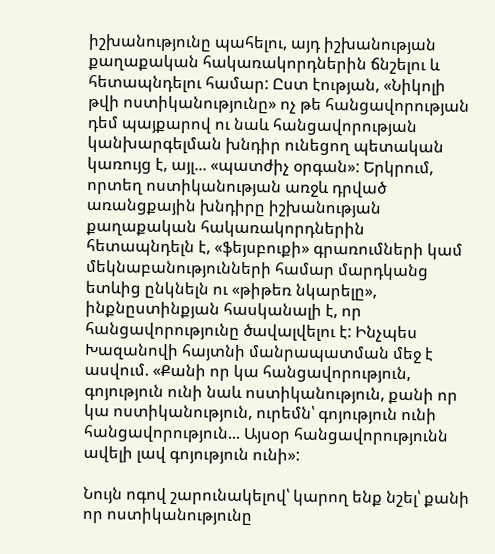իշխանությունը պահելու, այդ իշխանության քաղաքական հակառակորդներին ճնշելու և հետապնդելու համար: Ըստ էության, «Նիկոլի թվի ոստիկանությունը» ոչ թե հանցավորության դեմ պայքարով ու նաև հանցավորության կանխարգելման խնդիր ունեցող պետական կառույց է, այլ... «պատժիչ օրգան»: Երկրում, որտեղ ոստիկանության առջև դրված առանցքային խնդիրը իշխանության քաղաքական հակառակորդներին հետապնդելն է, «ֆեյսբուքի» գրառումների կամ մեկնաբանությունների համար մարդկանց ետևից ընկնելն ու «թիթեռ նկարելը», ինքնըստինքյան հասկանալի է, որ հանցավորությունը ծավալվելու է: Ինչպես Խազանովի հայտնի մանրապատման մեջ է ասվում. «Քանի որ կա հանցավորություն, գոյություն ունի նաև ոստիկանություն, քանի որ կա ոստիկանություն, ուրեմն՝ գոյություն ունի հանցավորություն... Այսօր հանցավորությունն ավելի լավ գոյություն ունի»:

Նույն ոգով շարունակելով՝ կարող ենք նշել՝ քանի որ ոստիկանությունը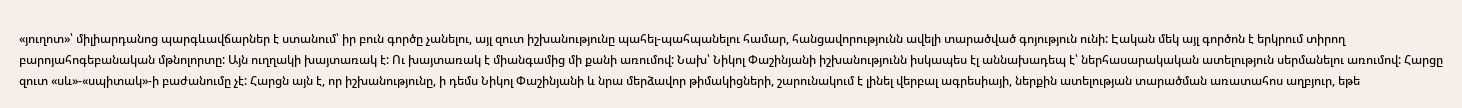«յուղոտ»՝ միլիարդանոց պարգևավճարներ է ստանում՝ իր բուն գործը չանելու, այլ զուտ իշխանությունը պահել-պահպանելու համար, հանցավորությունն ավելի տարածված գոյություն ունի: Էական մեկ այլ գործոն է երկրում տիրող բարոյահոգեբանական մթնոլորտը: Այն ուղղակի խայտառակ է: Ու խայտառակ է միանգամից մի քանի առումով: Նախ՝ Նիկոլ Փաշինյանի իշխանությունն իսկապես էլ աննախադեպ է՝ ներհասարակական ատելություն սերմանելու առումով: Հարցը զուտ «սև»-«սպիտակ»-ի բաժանումը չէ: Հարցն այն է, որ իշխանությունը, ի դեմս Նիկոլ Փաշինյանի և նրա մերձավոր թիմակիցների, շարունակում է լինել վերբալ ագրեսիայի, ներքին ատելության տարածման առատահոս աղբյուր, եթե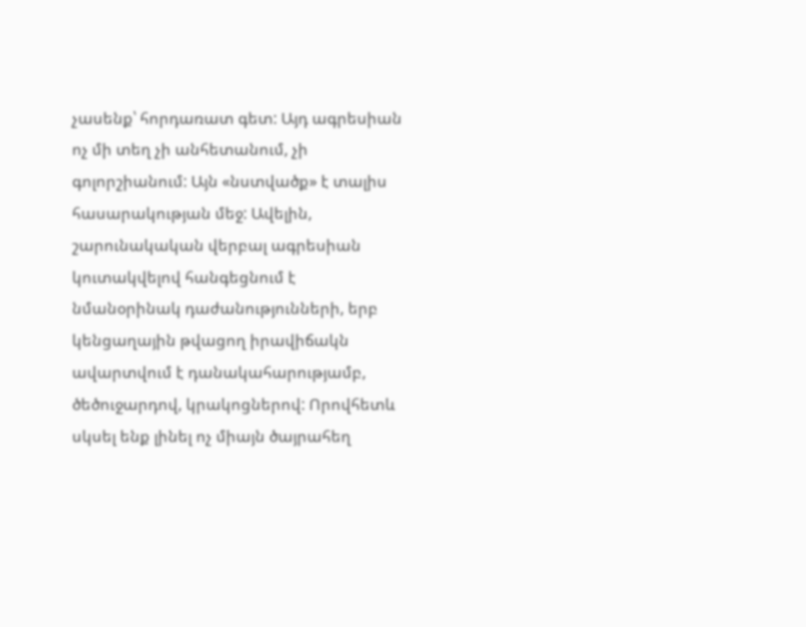չասենք՝ հորդառատ գետ: Այդ ագրեսիան ոչ մի տեղ չի անհետանում, չի գոլորշիանում: Այն «նստվածք» է տալիս հասարակության մեջ: Ավելին, շարունակական վերբալ ագրեսիան կուտակվելով հանգեցնում է նմանօրինակ դաժանությունների, երբ կենցաղային թվացող իրավիճակն ավարտվում է դանակահարությամբ, ծեծուջարդով, կրակոցներով: Որովհետև սկսել ենք լինել ոչ միայն ծայրահեղ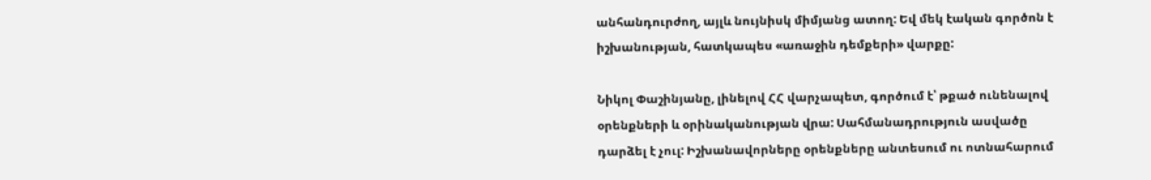անհանդուրժող, այլև նույնիսկ միմյանց ատող: Եվ մեկ էական գործոն է իշխանության, հատկապես «առաջին դեմքերի» վարքը:

Նիկոլ Փաշինյանը, լինելով ՀՀ վարչապետ, գործում է՝ թքած ունենալով օրենքների և օրինականության վրա: Սահմանադրություն ասվածը դարձել է չուլ: Իշխանավորները օրենքները անտեսում ու ոտնահարում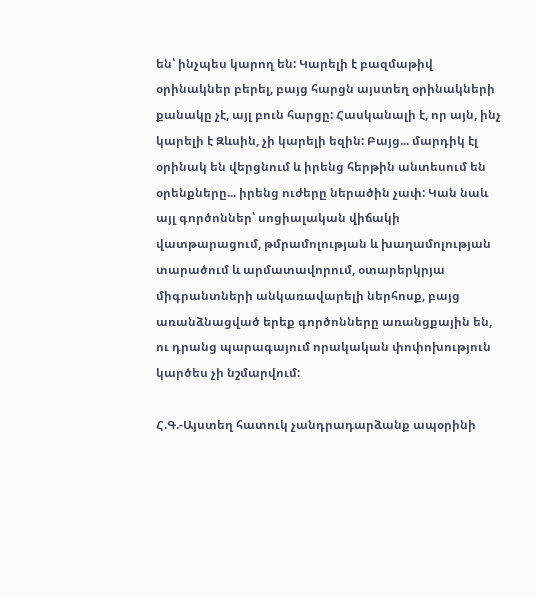են՝ ինչպես կարող են: Կարելի է բազմաթիվ օրինակներ բերել, բայց հարցն այստեղ օրինակների քանակը չէ, այլ բուն հարցը: Հասկանալի է, որ այն, ինչ կարելի է Զևսին, չի կարելի եզին: Բայց... մարդիկ էլ օրինակ են վերցնում և իրենց հերթին անտեսում են օրենքները... իրենց ուժերը ներածին չափ: Կան նաև այլ գործոններ՝ սոցիալական վիճակի վատթարացում, թմրամոլության և խաղամոլության տարածում և արմատավորում, օտարերկրյա միգրանտների անկառավարելի ներհոսք, բայց առանձնացված երեք գործոնները առանցքային են, ու դրանց պարագայում որակական փոփոխություն կարծես չի նշմարվում:

Հ.Գ.-Այստեղ հատուկ չանդրադարձանք ապօրինի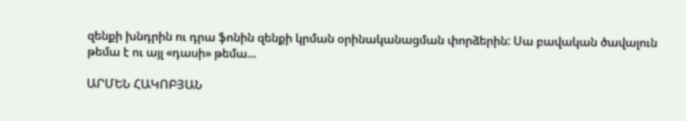զենքի խնդրին ու դրա ֆոնին զենքի կրման օրինականացման փորձերին: Սա բավական ծավալուն թեմա է ու այլ «դասի» թեմա...

ԱՐՄԵՆ ՀԱԿՈԲՅԱՆ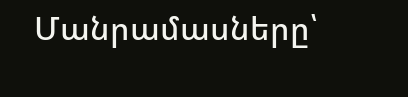Մանրամասները՝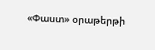«Փաստ» օրաթերթի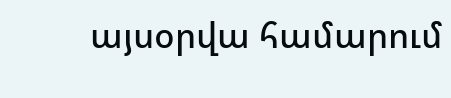այսօրվա համարում